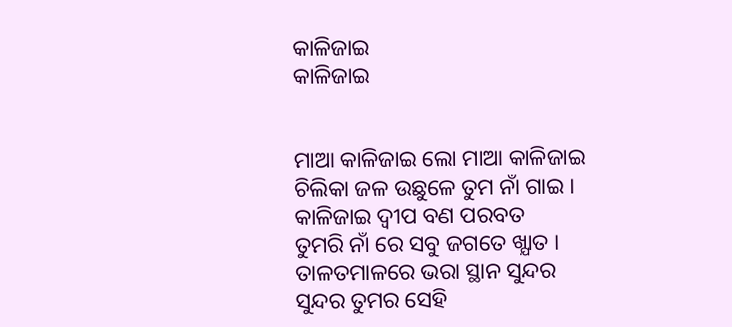କାଳିଜାଇ
କାଳିଜାଇ


ମାଆ କାଳିଜାଇ ଲୋ ମାଆ କାଳିଜାଇ
ଚିଲିକା ଜଳ ଉଛୁଳେ ତୁମ ନାଁ ଗାଇ ।
କାଳିଜାଇ ଦ୍ବୀପ ବଣ ପରବତ
ତୁମରି ନାଁ ରେ ସବୁ ଜଗତେ ଖ୍ଯାତ ।
ତାଳତମାଳରେ ଭରା ସ୍ଥାନ ସୁନ୍ଦର
ସୁନ୍ଦର ତୁମର ସେହି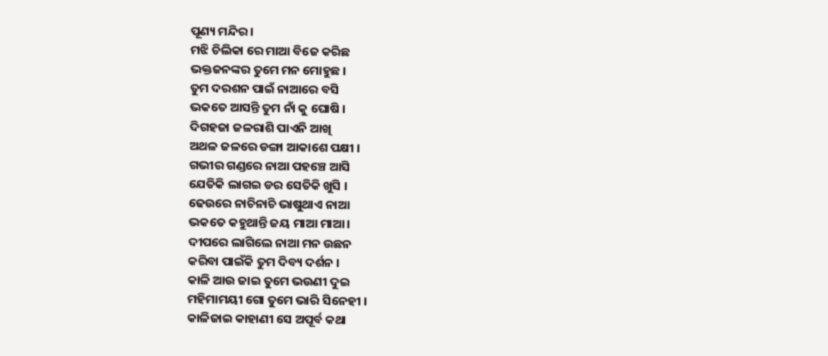ପୂଣ୍ୟ ମନ୍ଦିର ।
ମଝି ଚିଲିକା ରେ ମାଆ ବିଜେ କରିଛ
ଭକ୍ତଜନଙ୍କର ତୁମେ ମନ ମୋହୁଛ ।
ତୁମ ଦରଶନ ପାଇଁ ନାଆରେ ବସି
ଭକତେ ଆସନ୍ତି ତୁମ ନାଁ କୁ ଘୋଷି ।
ଦିଗହଜା ଜଳରାଶି ପାଏନି ଆଖି
ଅଥଳ ଜଳରେ ଡଙ୍ଗା ଆକାଶେ ପକ୍ଷୀ ।
ଗଭୀର ଗଣ୍ଡରେ ନାଆ ପହଞ୍ଚେ ଆସି
ଯେତିକି ଲାଗଇ ଡର ସେତିକି ଖୁସି ।
ଢେଉରେ ନାଚିନାଚି ଭାଷୁଥାଏ ନାଆ
ଭକତେ କହୁଥାନ୍ତି ଜୟ ମାଆ ମାଆ।
ଦୀପରେ ଲାଗିଲେ ନାଆ ମନ ଉଛନ
କରିବା ପାଇଁକି ତୁମ ଦିବ୍ୟ ଦର୍ଶନ ।
କାଳି ଆଉ ଜାଇ ତୁମେ ଭଉଣୀ ଦୁଇ
ମହିମାମୟୀ ଗୋ ତୁମେ ଭାରି ସିନେହୀ ।
କାଳିଜାଇ କାହାଣୀ ସେ ଅପୂର୍ବ କଥା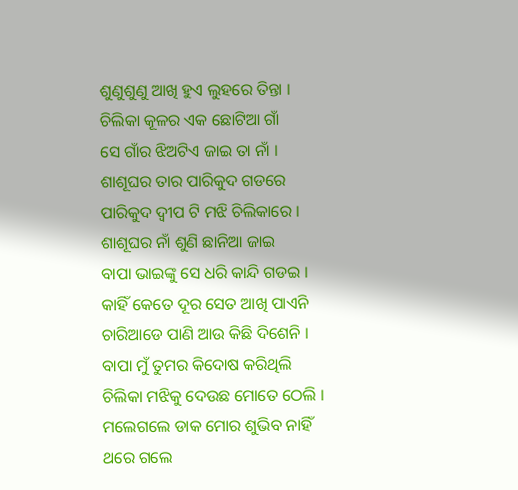ଶୁଣୁଶୁଣୁ ଆଖି ହୁଏ ଲୁହରେ ତିନ୍ତା ।
ଚିଲିକା କୂଳର ଏକ ଛୋଟିଆ ଗାଁ
ସେ ଗାଁର ଝିଅଟିଏ ଜାଇ ତା ନାଁ ।
ଶାଶୂଘର ତାର ପାରିକୁଦ ଗଡରେ
ପାରିକୁଦ ଦ୍ବୀପ ଟି ମଝି ଚିଲିକାରେ ।
ଶାଶୂଘର ନାଁ ଶୁଣି ଛାନିଆ ଜାଇ
ବାପା ଭାଇଙ୍କୁ ସେ ଧରି କାନ୍ଦି ଗଡଇ ।
କାହିଁ କେତେ ଦୂର ସେତ ଆଖି ପାଏନି
ଚାରିଆଡେ ପାଣି ଆଉ କିଛି ଦିଶେନି ।
ବାପା ମୁଁ ତୁମର କିଦୋଷ କରିଥିଲି
ଚିଲିକା ମଝିକୁ ଦେଉଛ ମୋତେ ଠେଲି ।
ମଲେଗଲେ ଡାକ ମୋର ଶୁଭିବ ନାହିଁ
ଥରେ ଗଲେ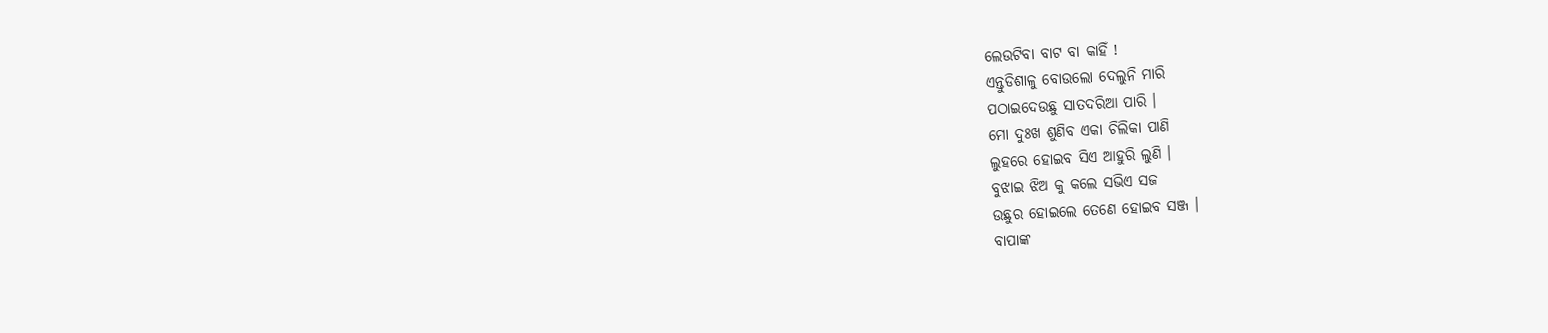ଲେଉଟିବା ବାଟ ବା କାହିଁ !
ଏନ୍ତୁଡିଶାଳୁ ବୋଉଲୋ ଦେଲୁନି ମାରି
ପଠାଇଦେଉଛୁ ସାତଦରିଆ ପାରି ।
ମୋ ଦୁଃଖ ଶୁଣିବ ଏକା ଚିଲିକା ପାଣି
ଲୁହରେ ହୋଇବ ସିଏ ଆହୁରି ଲୁଣି ।
ବୁଝାଇ ଝିଅ କୁ କଲେ ସଭିଏ ସଜ
ଉଛୁର ହୋଇଲେ ତେଣେ ହୋଇବ ସଞ୍ଜ ।
ବାପାଙ୍କ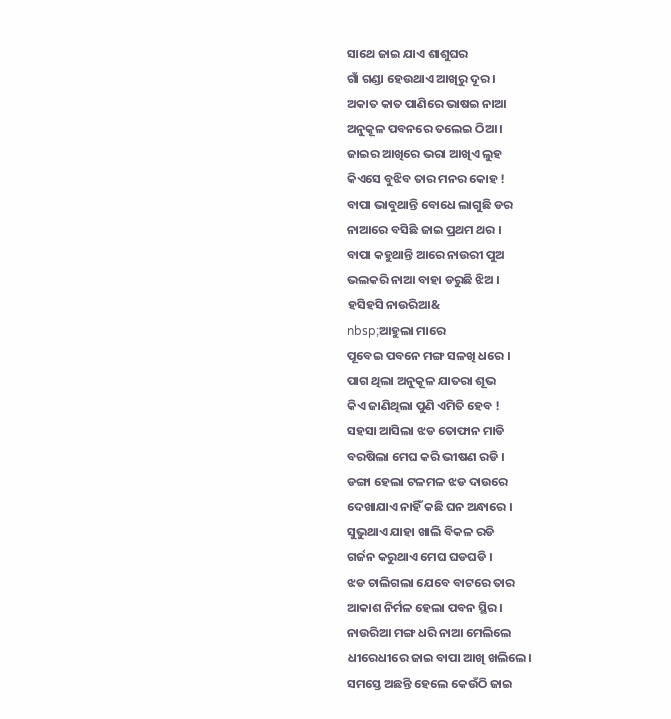ସାଥେ ଜାଇ ଯାଏ ଶାଶୁଘର
ଗାଁ ଗଣ୍ଡା ହେଉଥାଏ ଆଖିରୁ ଦୂର ।
ଅକାତ କାତ ପାଣିରେ ଭାଷଇ ନାଆ
ଅନୁକୂଳ ପବନରେ ତଲେଇ ଠିଆ ।
ଜାଇର ଆଖିରେ ଭରା ଆଖିଏ ଲୁହ
କିଏସେ ବୁଝିବ ତାର ମନର କୋହ !
ବାପା ଭାବୁଥାନ୍ତି ବୋଧେ ଲାଗୁଛି ଡର
ନାଆରେ ବସିଛି ଜାଇ ପ୍ରଥମ ଥର ।
ବାପା କହୁଥାନ୍ତି ଆରେ ନାଉରୀ ପୁଅ
ଭଲକରି ନାଆ ବାହା ଡରୁଛି ଝିଅ ।
ହସିହସି ନାଉରିଆ&
nbsp;ଆହୁଲା ମାରେ
ପୂବେଇ ପବନେ ମଙ୍ଗ ସଳଖି ଧରେ ।
ପାଗ ଥିଲା ଅନୁକୂଳ ଯାତରା ଶୂଭ
କିଏ ଜାଣିଥିଲା ପୁଣି ଏମିତି ହେବ !
ସହସା ଆସିଲା ଝଡ ତୋଫାନ ମାଡି
ବରଷିଲା ମେଘ କରି ଭୀଷଣ ରଡି ।
ଡଙ୍ଗା ହେଲା ଟଳମଳ ଝଡ ଦାଉରେ
ଦେଖାଯାଏ ନାହିଁ କଛି ଘନ ଅନ୍ଧାରେ ।
ସୁଭୁଥାଏ ଯାହା ଖାଲି ବିକଳ ରଡି
ଗର୍ଜନ କରୁଥାଏ ମେଘ ଘଡଘଡି ।
ଝଡ ଚାଲିଗଲା ଯେବେ ବାଟରେ ତାର
ଆକାଶ ନିର୍ମଳ ହେଲା ପବନ ସ୍ଥିର ।
ନାଉରିଆ ମଙ୍ଗ ଧରି ନାଆ ମେଲିଲେ
ଧୀରେଧୀରେ ଜାଇ ବାପା ଆଖି ଖଲିଲେ।
ସମସ୍ତେ ଅଛନ୍ତି ହେଲେ କେଉଁଠି ଜାଇ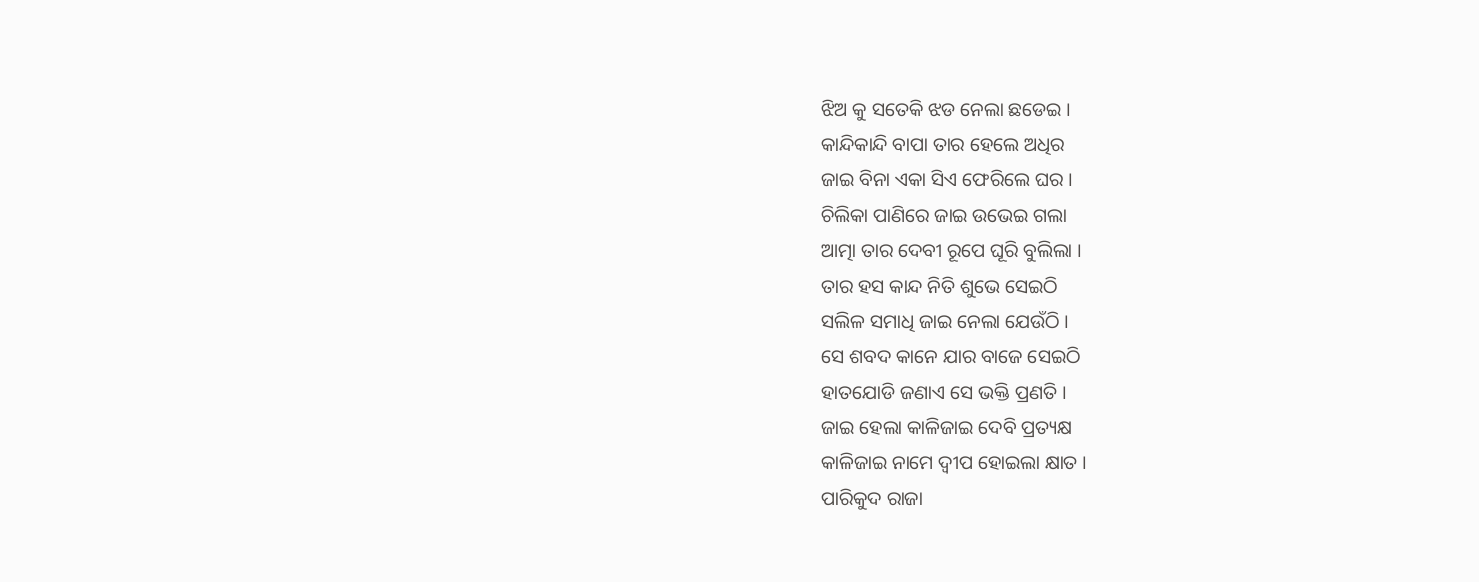ଝିଅ କୁ ସତେକି ଝଡ ନେଲା ଛଡେଇ ।
କାନ୍ଦିକାନ୍ଦି ବାପା ତାର ହେଲେ ଅଧିର
ଜାଇ ବିନା ଏକା ସିଏ ଫେରିଲେ ଘର ।
ଚିଲିକା ପାଣିରେ ଜାଇ ଉଭେଇ ଗଲା
ଆତ୍ମା ତାର ଦେବୀ ରୂପେ ଘୂରି ବୁଲିଲା ।
ତାର ହସ କାନ୍ଦ ନିତି ଶୁଭେ ସେଇଠି
ସଲିଳ ସମାଧି ଜାଇ ନେଲା ଯେଉଁଠି ।
ସେ ଶବଦ କାନେ ଯାର ବାଜେ ସେଇଠି
ହାତଯୋଡି ଜଣାଏ ସେ ଭକ୍ତି ପ୍ରଣତି ।
ଜାଇ ହେଲା କାଳିଜାଇ ଦେବି ପ୍ରତ୍ୟକ୍ଷ
କାଳିଜାଇ ନାମେ ଦ୍ବୀପ ହୋଇଲା କ୍ଷାତ ।
ପାରିକୁଦ ରାଜା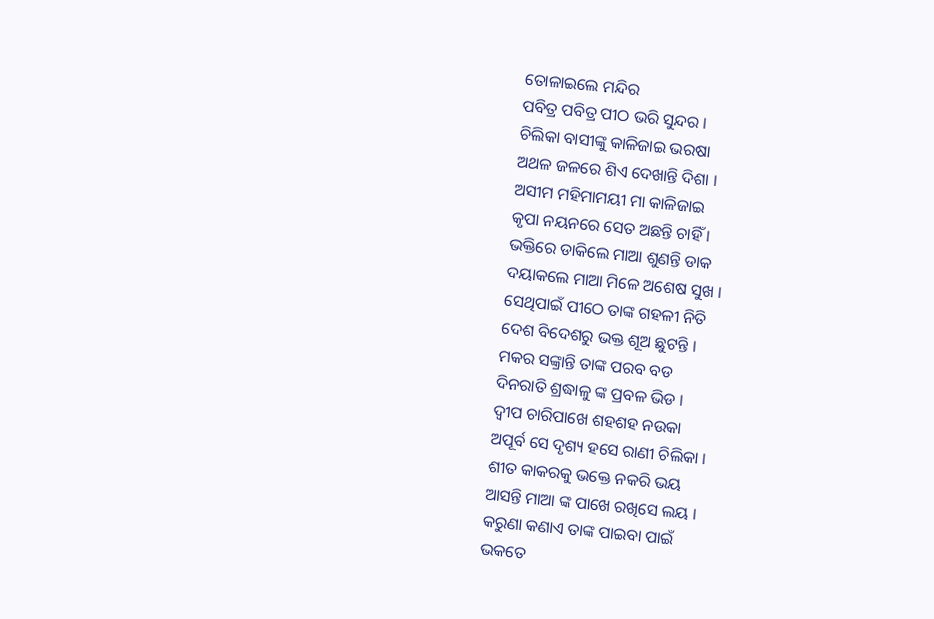ତୋଳାଇଲେ ମନ୍ଦିର
ପବିତ୍ର ପବିତ୍ର ପୀଠ ଭରି ସୁନ୍ଦର ।
ଚିଲିକା ବାସୀଙ୍କୁ କାଳିଜାଇ ଭରଷା
ଅଥଳ ଜଳରେ ଶିଏ ଦେଖାନ୍ତି ଦିଶା ।
ଅସୀମ ମହିମାମୟୀ ମା କାଳିଜାଇ
କୃପା ନୟନରେ ସେତ ଅଛନ୍ତି ଚାହିଁ ।
ଭକ୍ତିରେ ଡାକିଲେ ମାଆ ଶୁଣନ୍ତି ଡାକ
ଦୟାକଲେ ମାଆ ମିଳେ ଅଶେଷ ସୁଖ ।
ସେଥିପାଇଁ ପୀଠେ ତାଙ୍କ ଗହଳୀ ନିତି
ଦେଶ ବିଦେଶରୁ ଭକ୍ତ ଶୂଅ ଛୁଟନ୍ତି ।
ମକର ସଙ୍କ୍ରାନ୍ତି ତାଙ୍କ ପରବ ବଡ
ଦିନରାତି ଶ୍ରଦ୍ଧାଳୁ ଙ୍କ ପ୍ରବଳ ଭିଡ ।
ଦ୍ବୀପ ଚାରିପାଖେ ଶହଶହ ନଉକା
ଅପୂର୍ବ ସେ ଦୃଶ୍ୟ ହସେ ରାଣୀ ଚିଲିକା ।
ଶୀତ କାକରକୁ ଭକ୍ତେ ନକରି ଭୟ
ଆସନ୍ତି ମାଆ ଙ୍କ ପାଖେ ରଖିସେ ଲୟ ।
କରୁଣା କଣାଏ ତାଙ୍କ ପାଇବା ପାଇଁ
ଭକତେ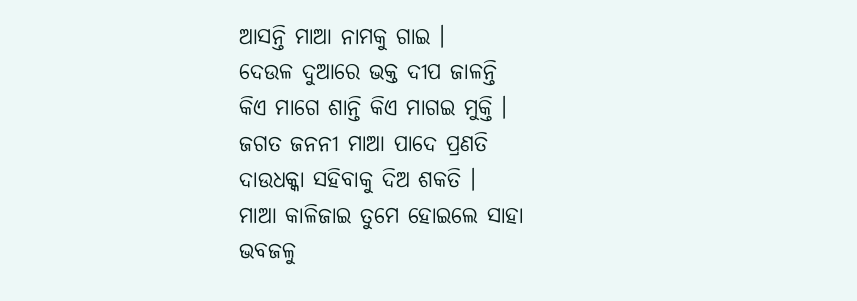ଆସନ୍ତି ମାଆ ନାମକୁ ଗାଇ ।
ଦେଉଳ ଦୁଆରେ ଭକ୍ତ ଦୀପ ଜାଳନ୍ତି
କିଏ ମାଗେ ଶାନ୍ତି କିଏ ମାଗଇ ମୁକ୍ତି ।
ଜଗତ ଜନନୀ ମାଆ ପାଦେ ପ୍ରଣତି
ଦାଉଧକ୍କା ସହିବାକୁ ଦିଅ ଶକତି ।
ମାଆ କାଳିଜାଇ ତୁମେ ହୋଇଲେ ସାହା
ଭବଜଳୁ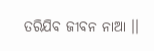ତରିଯିବ ଜୀବନ ନାଆ ।।